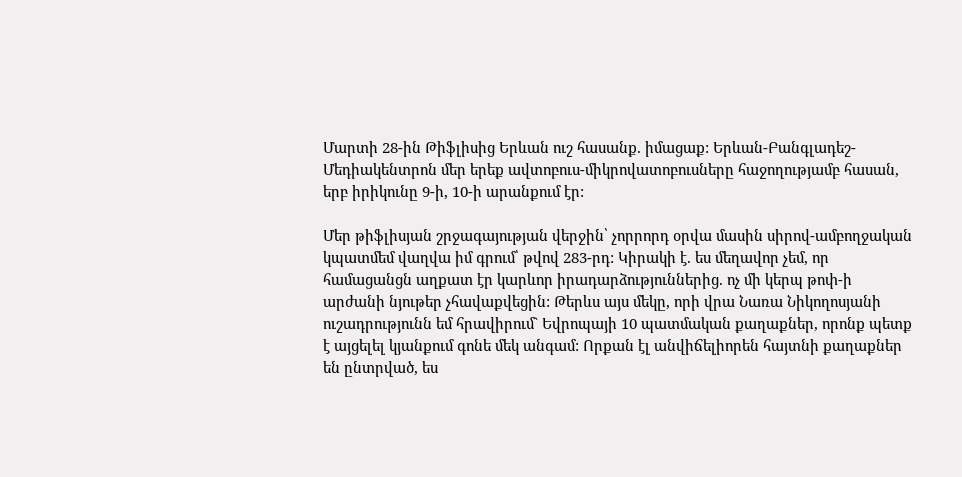Մարտի 28-ին Թիֆլիսից Երևան ուշ հասանք. իմացաք: Երևան-Բանգլադեշ-Մեդիակենտրոն մեր երեք ավտոբուս-միկրովատոբուսները հաջողությամբ հասան, երբ իրիկունը 9-ի, 10-ի արանքում էր:

Մեր թիֆլիսյան շրջագայության վերջին՝ չորրորդ օրվա մասին սիրով-ամբողջական կպատմեմ վաղվա իմ գրում՝ թվով 283-րդ: Կիրակի է. ես մեղավոր չեմ, որ համացանցն աղքատ էր կարևոր իրադարձություններից. ոչ մի կերպ թոփ-ի արժանի նյութեր չհավաքվեցին: Թերևս այս մեկը, որի վրա Նառա Նիկողոսյանի ուշադրությունն եմ հրավիրում` Եվրոպայի 10 պատմական քաղաքներ, որոնք պետք է այցելել կյանքում գոնե մեկ անգամ: Որքան էլ անվիճելիորեն հայտնի քաղաքներ են ընտրված, ես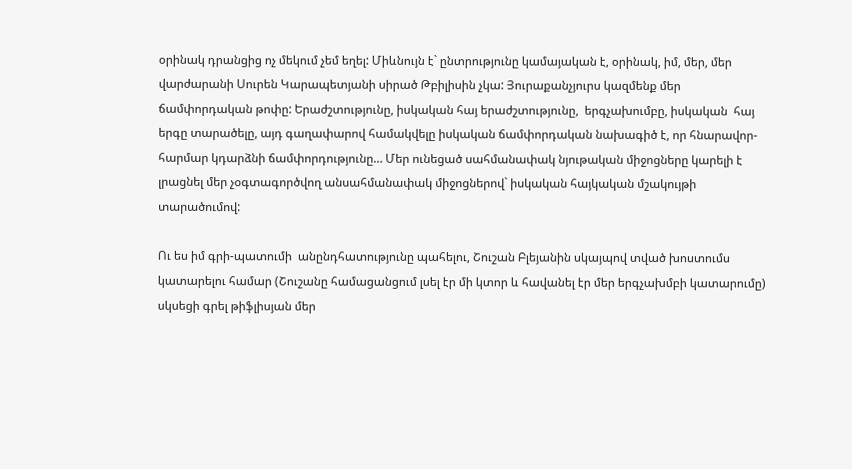օրինակ դրանցից ոչ մեկում չեմ եղել: Միևնույն է` ընտրությունը կամայական է, օրինակ, իմ, մեր, մեր վարժարանի Սուրեն Կարապետյանի սիրած Թբիլիսին չկա: Յուրաքանչյուրս կազմենք մեր ճամփորդական թոփը: Երաժշտությունը, իսկական հայ երաժշտությունը,  երգչախումբը, իսկական  հայ երգը տարածելը, այդ գաղափարով համակվելը իսկական ճամփորդական նախագիծ է, որ հնարավոր-հարմար կդարձնի ճամփորդությունը… Մեր ունեցած սահմանափակ նյութական միջոցները կարելի է լրացնել մեր չօգտագործվող անսահմանափակ միջոցներով` իսկական հայկական մշակույթի տարածումով:

Ու ես իմ գրի-պատումի  անընդհատությունը պահելու, Շուշան Բլեյանին սկայպով տված խոստումս կատարելու համար (Շուշանը համացանցում լսել էր մի կտոր և հավանել էր մեր երգչախմբի կատարումը) սկսեցի գրել թիֆլիսյան մեր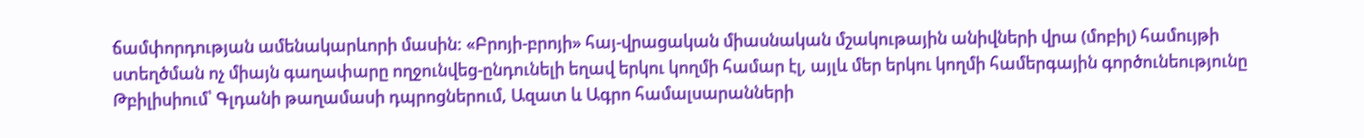ճամփորդության ամենակարևորի մասին: «Բրոյի-բրոյի» հայ-վրացական միասնական մշակութային անիվների վրա (մոբիլ) համույթի ստեղծման ոչ միայն գաղափարը ողջունվեց-ընդունելի եղավ երկու կողմի համար էլ, այլև մեր երկու կողմի համերգային գործունեությունը Թբիլիսիում՝ Գլդանի թաղամասի դպրոցներում, Ազատ և Ագրո համալսարանների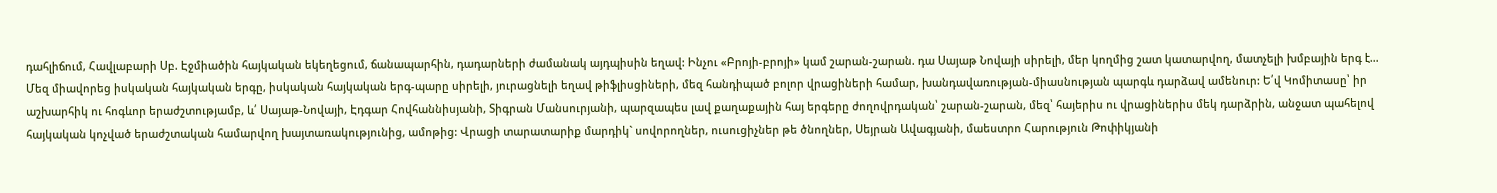դահլիճում, Հավլաբարի Սբ. Էջմիածին հայկական եկեղեցում, ճանապարհին, դադարների ժամանակ այդպիսին եղավ: Ինչու «Բրոյի-բրոյի» կամ շարան-շարան. դա Սայաթ Նովայի սիրելի, մեր կողմից շատ կատարվող, մատչելի խմբային երգ է…  Մեզ միավորեց իսկական հայկական երգը, իսկական հայկական երգ-պարը սիրելի, յուրացնելի եղավ թիֆլիսցիների, մեզ հանդիպած բոլոր վրացիների համար, խանդավառության-միասնության պարգև դարձավ ամենուր: Ե՛վ Կոմիտասը՝ իր աշխարհիկ ու հոգևոր երաժշտությամբ, և՛ Սայաթ-Նովայի, Էդգար Հովհաննիսյանի, Տիգրան Մանսուրյանի, պարզապես լավ քաղաքային հայ երգերը ժողովրդական՝ շարան-շարան, մեզ՝ հայերիս ու վրացիներիս մեկ դարձրին, անջատ պահելով հայկական կոչված երաժշտական համարվող խայտառակությունից, ամոթից: Վրացի տարատարիք մարդիկ` սովորողներ, ուսուցիչներ թե ծնողներ, Սեյրան Ավագյանի, մաեստրո Հարություն Թոփիկյանի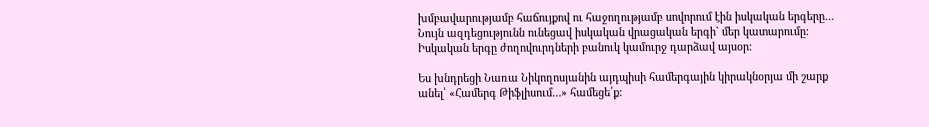խմբավարությամբ հաճույքով ու հաջողությամբ սովորում էին իսկական երգերը… Նույն ազդեցությունն ունեցավ իսկական վրացական երգի` մեր կատարումը: Իսկական երգը ժողովուրդների բանուկ կամուրջ դարձավ այսօր:

Ես խնդրեցի Նառա Նիկողոսյանին այդպիսի համերգային կիրակնօրյա մի շարք անել՝ «Համերգ Թիֆլիսում…» համեցե՛ք: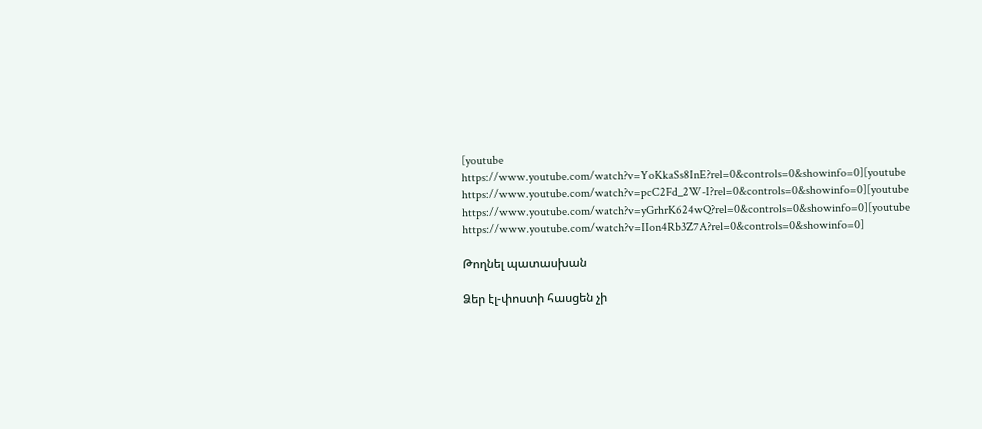[youtube https://www.youtube.com/watch?v=YoKkaSs8InE?rel=0&controls=0&showinfo=0][youtube https://www.youtube.com/watch?v=pcC2Fd_2W-I?rel=0&controls=0&showinfo=0][youtube https://www.youtube.com/watch?v=yGrhrK624wQ?rel=0&controls=0&showinfo=0][youtube https://www.youtube.com/watch?v=IIon4Rb3Z7A?rel=0&controls=0&showinfo=0]

Թողնել պատասխան

Ձեր էլ-փոստի հասցեն չի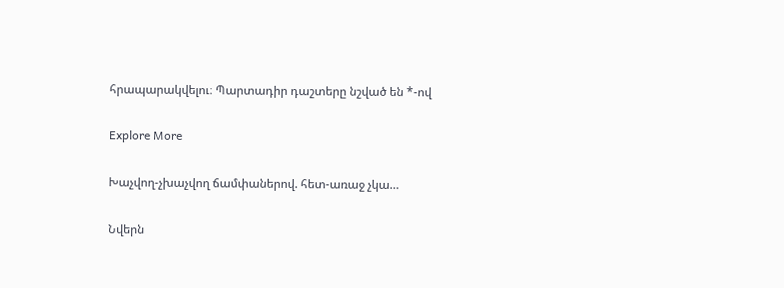հրապարակվելու։ Պարտադիր դաշտերը նշված են *-ով

Explore More

Խաչվող-չխաչվող ճամփաներով. հետ-առաջ չկա…

Նվերն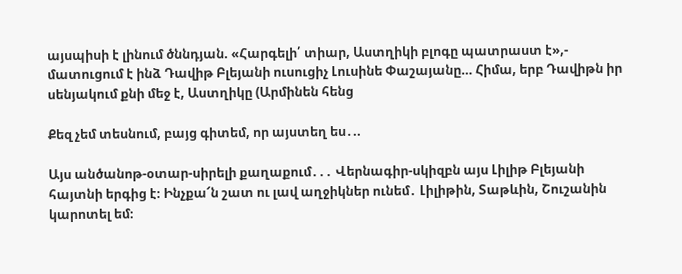այսպիսի է լինում ծննդյան. «Հարգելի՛ տիար, Աստղիկի բլոգը պատրաստ է»,- մատուցում է ինձ Դավիթ Բլեյանի ուսուցիչ Լուսինե Փաշայանը… Հիմա, երբ Դավիթն իր սենյակում քնի մեջ է, Աստղիկը (Արմինեն հենց

Քեզ չեմ տեսնում, բայց գիտեմ, որ այստեղ ես․..

Այս անծանոթ-օտար-սիրելի քաղաքում․․․ Վերնագիր-սկիզբն այս Լիլիթ Բլեյանի հայտնի երգից է։ Ինչքա՜ն շատ ու լավ աղջիկներ ունեմ․ Լիլիթին, Տաթևին, Շուշանին կարոտել եմ։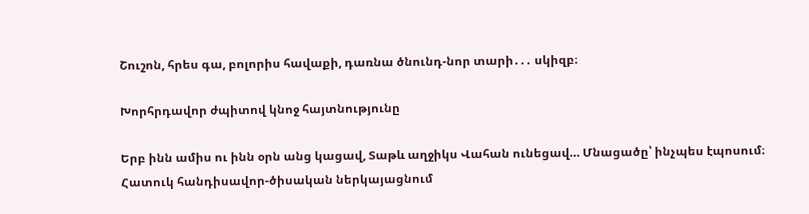Շուշոն, հրես գա, բոլորիս հավաքի, դառնա ծնունդ-նոր տարի․․․ սկիզբ։

Խորհրդավոր ժպիտով կնոջ հայտնությունը

Երբ ինն ամիս ու ինն օրն անց կացավ, Տաթև աղջիկս Վահան ունեցավ… Մնացածը՝ ինչպես էպոսում։ Հատուկ հանդիսավոր-ծիսական ներկայացնում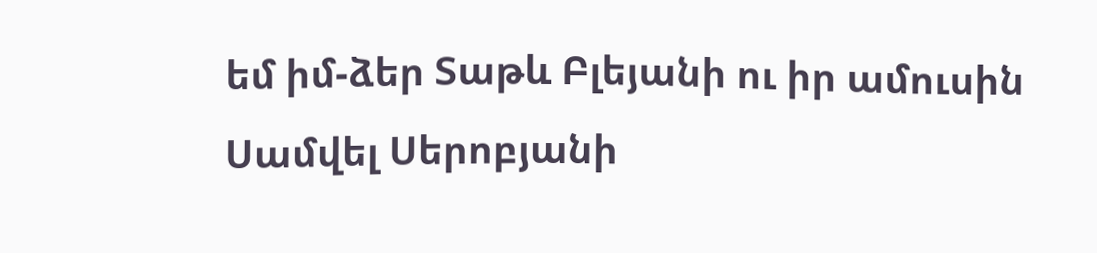եմ իմ-ձեր Տաթև Բլեյանի ու իր ամուսին Սամվել Սերոբյանի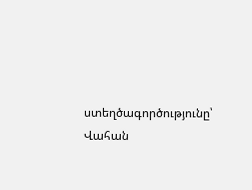ստեղծագործությունը՝ Վահան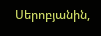Սերոբյանին,